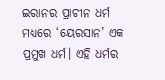ଇରାନର ପ୍ରାଚୀନ ଧର୍ମ ମଧ୍ୟରେ ‘ୟେରସାନ’ ଏକ ପ୍ରମୁଖ ଧର୍ମ। ଏହି ଧର୍ମର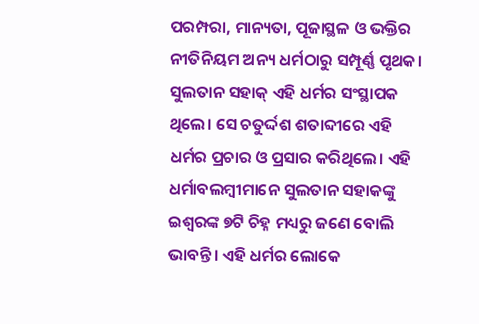ପରମ୍ପରା, ମାନ୍ୟତା, ପୂଜାସ୍ଥଳ ଓ ଭକ୍ତିର ନୀତିନିୟମ ଅନ୍ୟ ଧର୍ମଠାରୁ ସମ୍ପୂର୍ଣ୍ଣ ପୃଥକ। ସୁଲତାନ ସହାକ୍ ଏହି ଧର୍ମର ସଂସ୍ଥାପକ ଥିଲେ। ସେ ଚତୁର୍ଦ୍ଦଶ ଶତାବ୍ଦୀରେ ଏହି ଧର୍ମର ପ୍ରଚାର ଓ ପ୍ରସାର କରିଥିଲେ। ଏହି ଧର୍ମାବଲମ୍ବୀମାନେ ସୁଲତାନ ସହାକଙ୍କୁ ଇଶ୍ୱରଙ୍କ ୭ଟି ଚିହ୍ନ ମଧ୍ୟରୁ ଜଣେ ବୋଲି ଭାବନ୍ତି। ଏହି ଧର୍ମର ଲୋକେ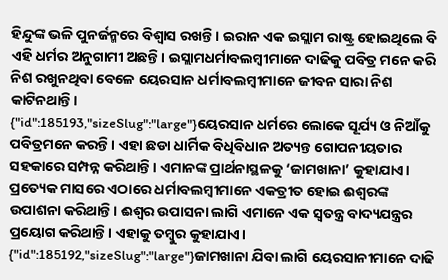ହିନ୍ଦୁଙ୍କ ଭଳି ପୁନର୍ଜନ୍ମରେ ବିଶ୍ୱାସ ରଖନ୍ତି। ଇରାନ ଏକ ଇସ୍ଲାମ ରାଷ୍ଟ୍ର ହୋଇଥିଲେ ବି ଏହି ଧର୍ମର ଅନୁଗାମୀ ଅଛନ୍ତି। ଇସ୍ଲାମଧର୍ମାବଲମ୍ବୀମାନେ ଦାଢିକୁ ପବିତ୍ର ମନେ କରି ନିଶ ରଖୁନଥିବା ବେଳେ ୟେରସାନ ଧର୍ମାବଲମ୍ବୀମାନେ ଜୀବନ ସାରା ନିଶ କାଟିନଥାନ୍ତି।
{"id":185193,"sizeSlug":"large"}ୟେରସାନ ଧର୍ମରେ ଲୋକେ ସୂର୍ଯ୍ୟ ଓ ନିଆଁକୁ ପବିତ୍ରମନେ କରନ୍ତି। ଏହା ଛଡା ଧାର୍ମିକ ବିଧିବିଧାନ ଅତ୍ୟନ୍ତ ଗୋପନୀୟତାର ସହକାରେ ସମ୍ପନ୍ନ କରିଥାନ୍ତି। ଏମାନଙ୍କ ପ୍ରାର୍ଥନାସ୍ଥଳକୁ ‘ଜାମଖାନା’ କୁହାଯାଏ। ପ୍ରତ୍ୟେକ ମାସରେ ଏଠାରେ ଧର୍ମାବଲମ୍ବୀମାନେ ଏକତ୍ରୀତ ହୋଇ ଈଶ୍ୱରଙ୍କ ଉପାଶନା କରିଥାନ୍ତି। ଈଶ୍ୱର ଉପାସନା ଲାଗି ଏମାନେ ଏକ ସ୍ୱତନ୍ତ୍ର ବାଦ୍ୟଯନ୍ତ୍ରର ପ୍ରୟୋଗ କରିଥାନ୍ତି। ଏହାକୁ ତମ୍ବୁର କୁହାଯାଏ।
{"id":185192,"sizeSlug":"large"}ଜାମଖାନା ଯିବା ଲାଗି ୟେରସାନୀମାନେ ଦାଢି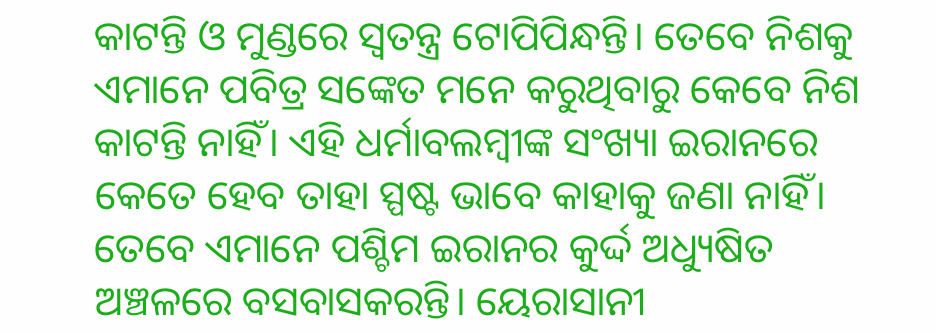କାଟନ୍ତି ଓ ମୁଣ୍ଡରେ ସ୍ୱତନ୍ତ୍ର ଟୋପିପିନ୍ଧନ୍ତି। ତେବେ ନିଶକୁ ଏମାନେ ପବିତ୍ର ସଙ୍କେତ ମନେ କରୁଥିବାରୁ କେବେ ନିଶ କାଟନ୍ତି ନାହିଁ। ଏହି ଧର୍ମାବଲମ୍ବୀଙ୍କ ସଂଖ୍ୟା ଇରାନରେ କେତେ ହେବ ତାହା ସ୍ପଷ୍ଟ ଭାବେ କାହାକୁ ଜଣା ନାହିଁ। ତେବେ ଏମାନେ ପଶ୍ଚିମ ଇରାନର କୁର୍ଦ୍ଦ ଅଧ୍ୟୁଷିତ ଅଞ୍ଚଳରେ ବସବାସକରନ୍ତି। ୟେରାସାନୀ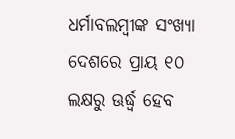ଧର୍ମାବଲମ୍ବୀଙ୍କ ସଂଖ୍ୟା ଦେଶରେ ପ୍ରାୟ ୧୦ ଲକ୍ଷରୁ ଊର୍ଦ୍ଧ୍ୱ ହେବ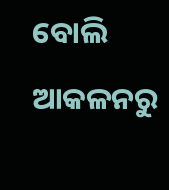ବୋଲି ଆକଳନରୁ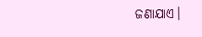ଜଣାଯାଏ।